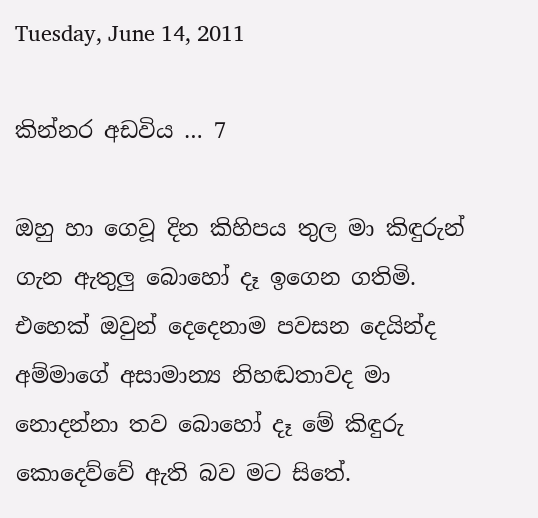Tuesday, June 14, 2011

කින්නර අඩවිය … 7

ඔහු හා ගෙවූ දින කිහිපය තුල මා කිඳුරුන් ගැන ඇතුලු බොහෝ දෑ ඉගෙන ගතිමි. එහෙක් ඔවුන් දෙදෙනාම පවසන දෙයින්ද අම්මාගේ අසාමාන්‍ය නිහඬතාවද මා නොදන්නා තව බොහෝ දෑ මේ කිඳුරු කොදෙව්වේ ඇති බව මට සිතේ.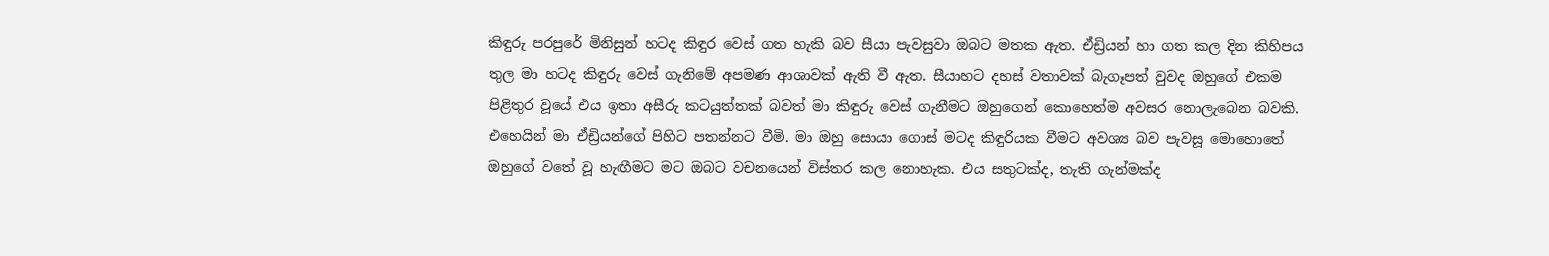කිඳුරු පරපුරේ මිනිසුන් හටද කිඳුර වෙස් ගත හැකි බව සීයා පැවසුවා ඔබට මතක ඇත. ඒඩ්‍රියන් හා ගත කල දින කිහිපය තුල මා හටද කිඳුරු වෙස් ගැනිමේ අපමණ ආශාවක් ඇති වී ඇත. සීයාහට දහස් වතාවක් බැගෑපත් වුවද ඔහුගේ එකම පිළිතුර වූයේ එය ඉතා අසීරු කටයුත්තක් බවත් මා කිඳුරු වෙස් ගැනීමට ඔහුගෙන් කොහෙත්ම අවසර නොලැබෙන බවකි. එහෙයින් මා ඒඩ්‍රියන්ගේ පිහිට පතන්නට වීමි. මා ඔහු සොයා ගොස් මටද කිඳුරියක වීමට අවශ්‍ය බව පැවසූ මොහොතේ ඔහුගේ වතේ වූ හැඟීමට මට ඔබට වචනයෙන් විස්තර කල නොහැක. එය සතුටක්ද, තැති ගැන්මක්ද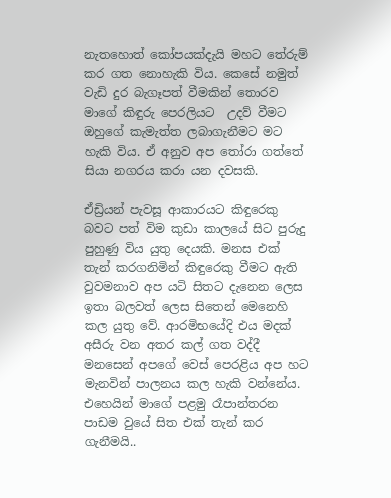නැතහොත් කෝපයක්දැයි මහට තේරුම් කර ගත නොහැකි විය. කෙසේ නමුත් වැඩි දුර බැගෑපත් වීමකින් තොරව මාගේ කිඳුරු පෙරලියට  උදව් වීමට ඔහුගේ කැමැත්ත ලබාගැනීමට මට හැකි විය. ඒ අනුව අප තෝරා ගත්තේ සියා නගරය කරා යන දවසකි.

ඒඩ්‍රියන් පැවසූ ආකාරයට කිඳුරෙකු බවට පත් විම කුඩා කාලයේ සිට පුරුදු පුහුණු විය යුතු දෙයකි. මනස එක් තැන් කරගනිමින් කිඳුරෙකු වීමට ඇති වුවමනාව අප යටි සිතට දැනෙන ලෙස ඉතා බලවත් ලෙස සිතෙන් මෙනෙහි කල යුතු වේ. ආරමිභයේදි එය මදක් අසීරු වන අතර කල් ගත වද්දී  මනසෙන් අපගේ වෙස් පෙරළිය අප හට මැනවින් පාලනය කල හැකි වන්නේය. එහෙයින් මාගේ පළමු රෑපාන්තරන පාඩම වුයේ සිත එක් තැන් කර ගැනීමයි..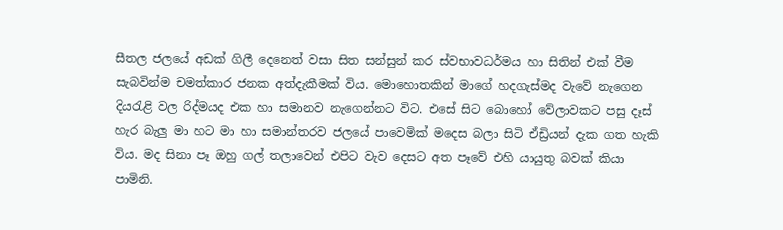සීතල ජලයේ අඩක් ගිලී දෙනෙත් වසා සිත සන්සුන් කර ස්වභාවධර්මය හා සිතින් එක් වීම සැබවින්ම චමත්කාර ජනක අත්දැකීමක් විය. මොහොතකින් මාගේ හදගැස්මද වැවේ නැගෙන දියරැළි වල රිද්මයද එක හා සමානව නැගෙන්නට විට. එසේ සිට බොහෝ වේලාවකට පසු දෑස් හැර බැලු මා හට මා හා සමාන්තරව ජලයේ පාවෙමික් මදෙස බලා සිටි ඒඩ්‍රියන් දැක ගත හැකි විය. මද සිනා පෑ ඔහු ගල් තලාවෙන් එපිට වැව දෙසට අත පෑවේ එහි යායුතු බවක් කියා පාමිනි.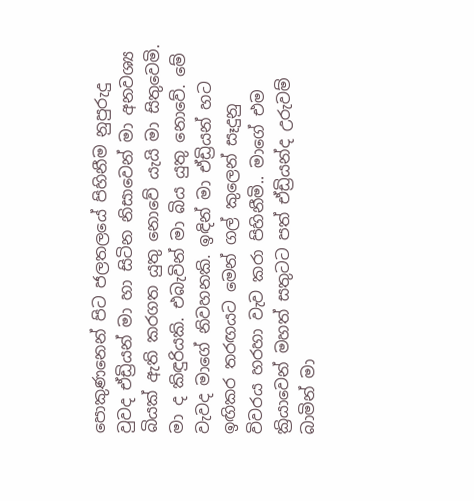පොකුණනෙන් පිට ජලතලයේ පිහිනීම නුපුරුදු වුවද ඒඩ්‍රියන් මා හා සිටින නිසාවෙන් මා අනවශ්‍ය බියක් ඇති කරගත යුතු නොවේ යැයි මා සිතුවෙමි.  මා ද කිඳුරියකි. එබැවින් මා බිය යුතු නොවේ. මේ වැවද මාගේ නිවහනකි. ඉඳින් මා ඒඩ්‍රියන් හට ඉඟිකර තරඟයට මෙන් ගල් කුලෙන් සෑදුනු විවරය හරහා වැව කරා පිහිනීමි.. මාගේ එම ක්‍රියාවෙන් මහත් සතුටට පත් ඒඩ්‍රියන්ද උරුවම් බාමින් මා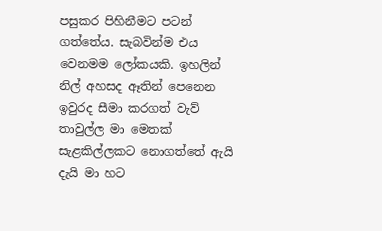පසුකර පිහිනීමට පටන් ගත්තේය. සැබවින්ම එය වෙනමම ලෝකයකි. ඉහලින් නිල් අහසද ඈතින් පෙනෙන ඉවුරද සීමා කරගත් වැව් තාවුල්ල මා මෙතක් සැළකිල්ලකට නොගත්තේ ඇයි දැයි මා හට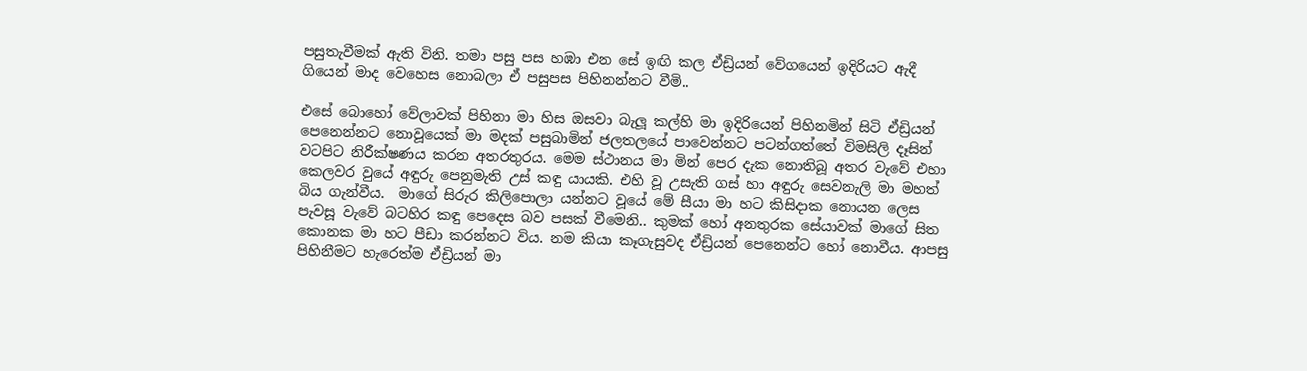පසුතැවීමක් ඇති විනි. තමා පසු පස හඹා එන සේ ඉඟි කල ඒඩ්‍රියන් වේගයෙන් ඉදිරියට ඇදී ගියෙන් මාද වෙහෙස නොබලා ඒ පසුපස පිහිනන්නට වීමි..

එසේ බොහෝ වේලාවක් පිහිනා මා හිස ඔසවා බැලූ කල්හි මා ඉදිරියෙන් පිහිනමින් සිටි ඒඩ්‍රියන් පෙනෙන්නට නොවූයෙක් මා මදක් පසුබාමින් ජලතලයේ පාවෙන්නට පටන්ගත්තේ විමසිලි දෑසින් වටපිට නිරීක්ෂණය කරන අතරතුරය. මෙම ස්ථානය මා මින් පෙර දැක නොතිබූ අතර වැවේ එහා කෙලවර වුයේ අඳුරු පෙනුමැති උස් කඳු යායකි. එහි වූ උසැති ගස් හා අඳුරු සෙවනැලි මා මහත් බිය ගැන්වීය.  මාගේ සිරුර කිලිපොලා යන්නට වූයේ මේ සීයා මා හට කිසිදාක නොයන ලෙස පැවසූ වැවේ බටහිර කඳු පෙදෙස බව පසක් වීමෙනි.. කුමක් හෝ අනතුරක සේයාවක් මාගේ සිත කොනක මා හට පීඩා කරන්නට විය. නම කියා කෑගැසුවද ඒඩ්‍රියන් පෙනෙන්ට හෝ නොවීය. ආපසු පිහිනීමට හැරෙත්ම ඒඩ්‍රියන් මා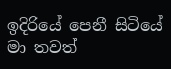ඉදිරියේ පෙනී සිටියේ මා තවත්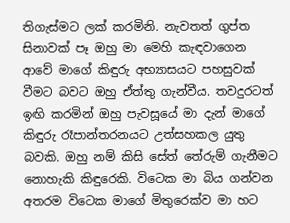තිගැස්මට ලක් කරමිනි. නැවතත් ගුප්ත සිනාවක් පෑ ඔහු මා මෙහි කැඳවාගෙන ආවේ මාගේ කිඳුරු අභ්‍යාසයට පහසුවක් වීමට බවට ඔහු ඒත්තු ගැන්වීය. තවදුරටත් ඉඟි කරමින් ඔහු පැවසූයේ මා දැන් මාගේ කිඳුරු රෑපාන්තරනයට උත්සහකල යුතු බවකි. ඔහු නම් කිසි සේත් තේරුම් ගැනීමට නොහැකි කිඳුරෙකි. විටෙක මා බිය ගන්වන අතරම විටෙක මාගේ මිතුරෙක්ව මා හට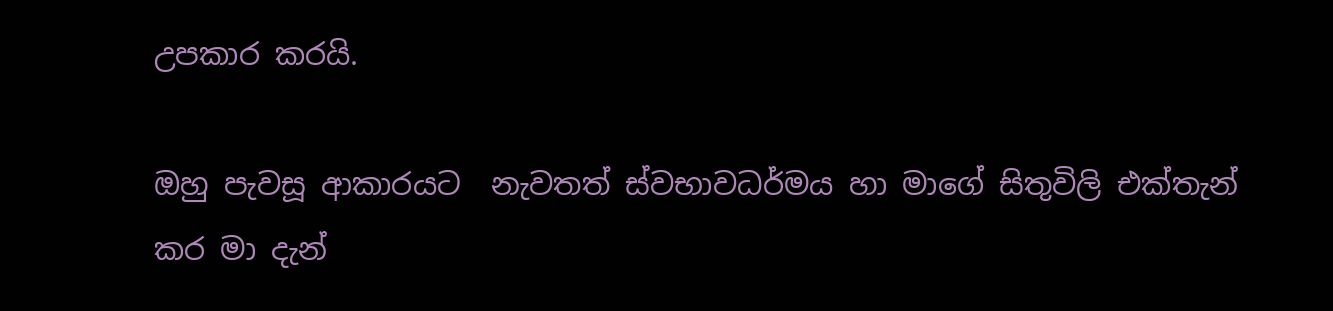උපකාර කරයි.

ඔහු පැවසූ ආකාරයට  නැවතත් ස්වභාවධර්මය හා මාගේ සිතුවිලි එක්තැන් කර මා දැන්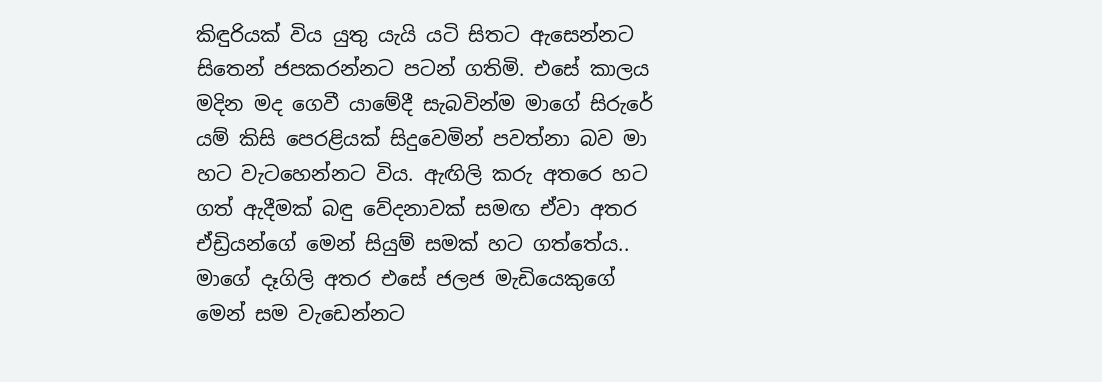කිඳුරියක් විය යුතු යැයි යටි සිතට ඇසෙන්නට සිතෙන් ජපකරන්නට පටන් ගතිමි. එසේ කාලය මදින මද ගෙවී යාමේදී සැබවින්ම මාගේ සිරුරේ යම් කිසි පෙරළියක් සිදුවෙමින් පවත්නා බව මා හට වැටහෙන්නට විය. ඇඟිලි කරු අතරෙ හට ගත් ඇදීමක් බඳු වේදනාවක් සමඟ ඒවා අතර ඒඩ්‍රියන්ගේ මෙන් සියුම් සමක් හට ගත්තේය.. මාගේ දෑගිලි අතර එසේ ජලජ මැඩියෙකුගේ මෙන් සම වැඩෙන්නට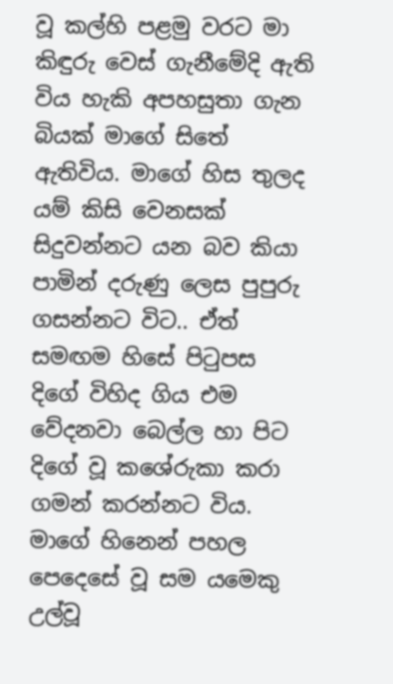වූ කල්හි පළමු වරට මා කිඳුරු වෙස් ගැනීමේදි ඇති විය හැකි අපහසුතා ගැන බියක් මාගේ සිතේ ඇතිවිය. මාගේ හිස තුලද යම් කිසි වෙනසක් සිදුවන්නට යන බව කියා පාමින් දරුණු ලෙස පුපුරු ගසන්නට විට.. ඒත් සමඟම හිසේ පිටුපස දිගේ විහිද ගිය එම වේදනවා බෙල්ල හා පිට දිගේ වූ කශේරුකා කරා ගමන් කරන්නට විය. මාගේ හිනෙන් පහල පෙදෙසේ වූ සම යමෙකු උල්වූ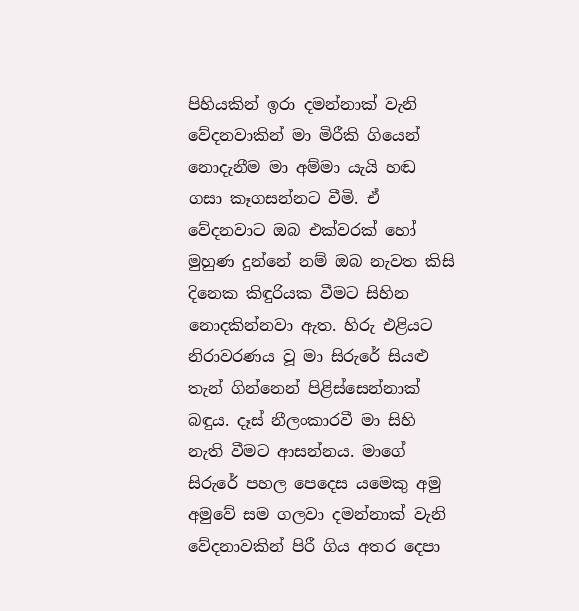පිහියකින් ඉරා දමන්නාක් වැනි වේදනවාකින් මා මිරීකි ගියෙන් නොදැනීම මා අම්මා යැයි හඬ ගසා කෑගසන්නට වීමි. ඒ වේදනවාට ඔබ එක්වරක් හෝ මුහුණ දුන්නේ නම් ඔබ නැවත කිසි දිනෙක කිඳුරියක වීමට සිහින නොදකින්නවා ඇත. හිරු එළියට නිරාවරණය වූ මා සිරුරේ සියළු තැන් ගින්නෙන් පිළිස්සෙන්නාක් බඳුය. දෑස් නීලංකාරවී මා සිහි නැති වීමට ආසන්නය. මාගේ සිරුරේ පහල පෙදෙස යමෙකු අමු අමුවේ සම ගලවා දමන්නාක් වැනි වේදනාවකින් පිරී ගිය අතර දෙපා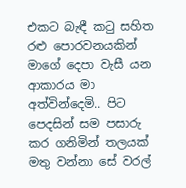එකට බැඳී කටු සහිත රළු පොරවනයකින් මාගේ දෙපා වැසී යන ආකාරය මා අත්වින්දෙමි.. පිට පෙදසින් සම පසාරු කර ගනිමින් තලයක් මතු වන්නා සේ වරල්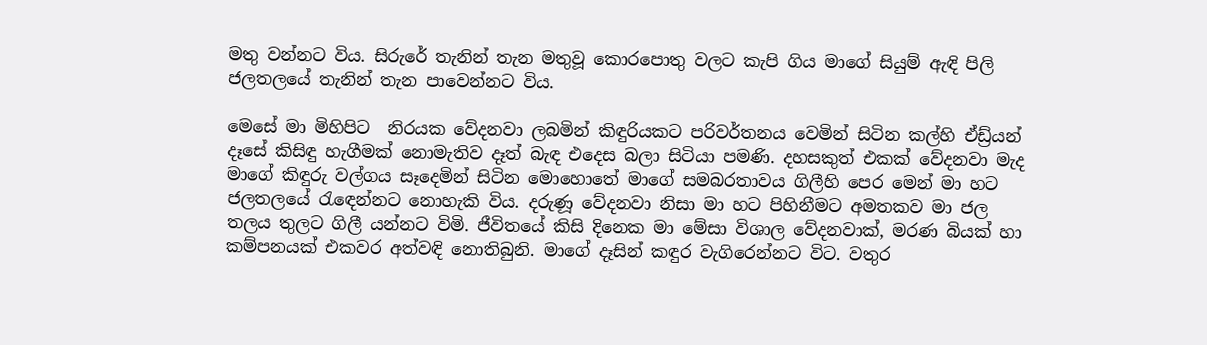මතු වන්නට විය. සිරුරේ තැනින් තැන මතුවූ කොරපොතු වලට කැපි ගිය මාගේ සියුම් ඇඳි පිලි ජලතලයේ තැනින් තැන පාවෙන්නට විය.

මෙසේ මා මිහිපිට  නිරයක වේදනවා ලබමින් කිඳුරියකට පරිවර්තනය වෙමින් සිටින කල්හි ඒඩ්‍ර්යන් දෑසේ කිසිඳු හැගීමක් නොමැතිව දෑත් බැඳ එදෙස බලා සිටියා පමණි. දහසකුත් එකක් වේදනවා මැද මාගේ කිඳුරු වල්ගය සෑදෙමින් සිටින මොහොතේ මාගේ සමබරතාවය ගිලීහි පෙර මෙන් මා හට ජලතලයේ රැඳෙන්නට නොහැකි විය. දරුණූ වේදනවා නිසා මා හට පිහිනීමට අමතකව මා ජල තලය තුලට ගිලී යන්නට විමි. ජීවිතයේ කිසි දිනෙක මා මේසා විශාල වේදනවාක්, මරණ බියක් හා කම්පනයක් එකවර අත්වඳි නොතිබුනි. මාගේ දෑසින් කඳුර වැගිරෙන්නට විට. වතුර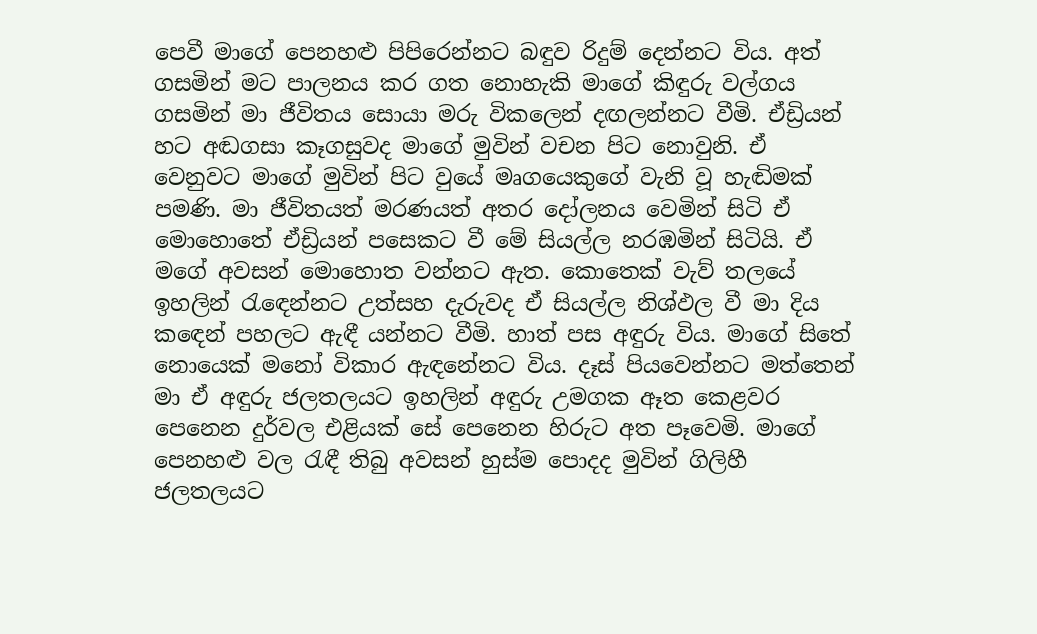පෙවී මාගේ පෙනහළු පිපිරෙන්නට බඳුව රිදුම් දෙන්නට විය. අත් ගසමින් මට පාලනය කර ගත නොහැකි මාගේ කිඳුරු වල්ගය ගසමින් මා ජීවිතය සොයා මරු විකලෙන් දඟලන්නට වීමි. ඒඩ්‍රියන් හට අඬගසා කෑගසුවද මාගේ මුවින් වචන පිට නොවුනි. ඒ වෙනුවට මාගේ මුවින් පිට වුයේ මෘගයෙකුගේ වැනි වූ හැඬිමක් පමණි. මා ජීවිතයත් මරණයත් අතර දෝලනය වෙමින් සිටි ඒ මොහොතේ ඒඩ්‍රියන් පසෙකට වී මේ සියල්ල නරඹමින් සිටියි. ඒ මගේ අවසන් මොහොත වන්නට ඇත. කොතෙක් වැව් තලයේ ඉහලින් රැඳෙන්නට උත්සහ දැරුවද ඒ සියල්ල නිශ්ඵල වී මා දිය කඳෙන් පහලට ඇඳී යන්නට වීමි. හාත් පස අඳුරු විය. මාගේ සිතේ නොයෙක් මනෝ විකාර ඇඳනේනට විය. දෑස් පියවෙන්නට මත්තෙන් මා ඒ අඳුරු ජලතලයට ඉහලින් අඳුරු උමගක ඈත කෙළවර පෙනෙන දුර්වල එළියක් සේ පෙනෙන හිරුට අත පෑවෙමි. මාගේ පෙනහළු වල රැඳී තිබු අවසන් හුස්ම පොදද මුවින් ගිලිහී ජලතලයට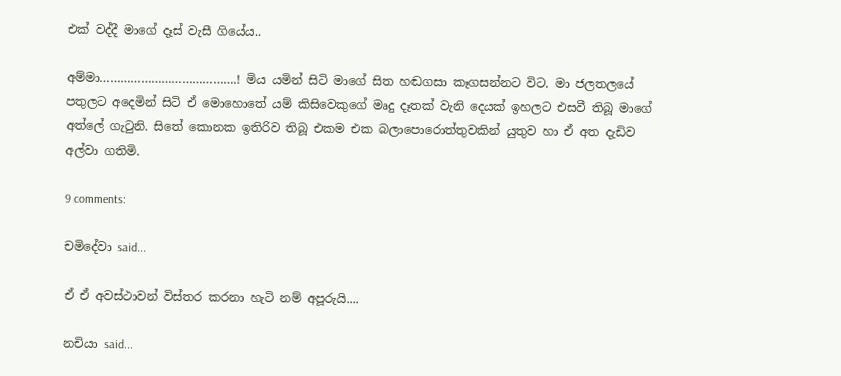එක් වද්දී මාගේ දෑස් වැසී ගියේය..

අම්මා………………………………….! මිය යමින් සිටි මාගේ සිත හඬගසා කෑගසන්නට විට. මා ජලතලයේ පතුලට අදෙමින් සිටි ඒ මොහොතේ යම් කිසිවෙකුගේ මෘදු දෑතක් වැනි දෙයක් ඉහලට එසවී තිබූ මාගේ අත්ලේ ගැටුනි. සිතේ කොනක ඉතිරිව තිබූ එකම එක බලාපොරොත්තුවකින් යුතුව හා ඒ අත දැඩිව අල්වා ගතිමි.

9 comments:

චමිදේවා said...

ඒ ඒ අවස්ථාවන් විස්තර කරනා හැටි නම් අපූරුයි....

නචියා said...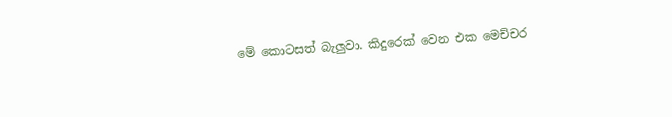මේ කොටසත් බැලුවා. කිදුරෙක් වෙන එක මෙච්චර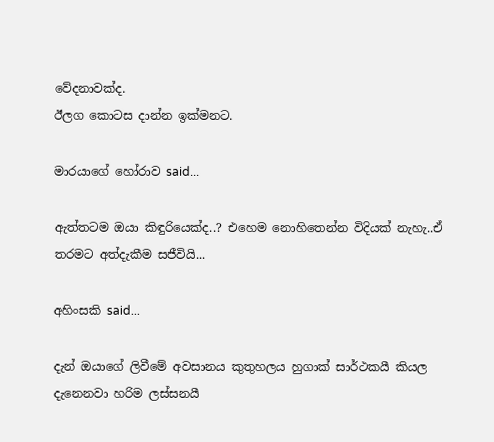වේදනාවක්ද.
ඊලග කොටස දාන්න ඉක්මනට.

මාරයාගේ හෝරාව said...

ඇත්තටම ඔයා කිඳුරියෙක්ද..? එහෙම නොහිතෙන්න විදියක් නැහැ..ඒ තරමට අත්දැකීම සජීවියි...

අහිංසකි said...

දැන් ඔයාගේ ලිවීමේ අවසානය කුතුහලය හුගාක් සාර්ථකයී කියල දැනෙනවා හරිම ලස්සනයී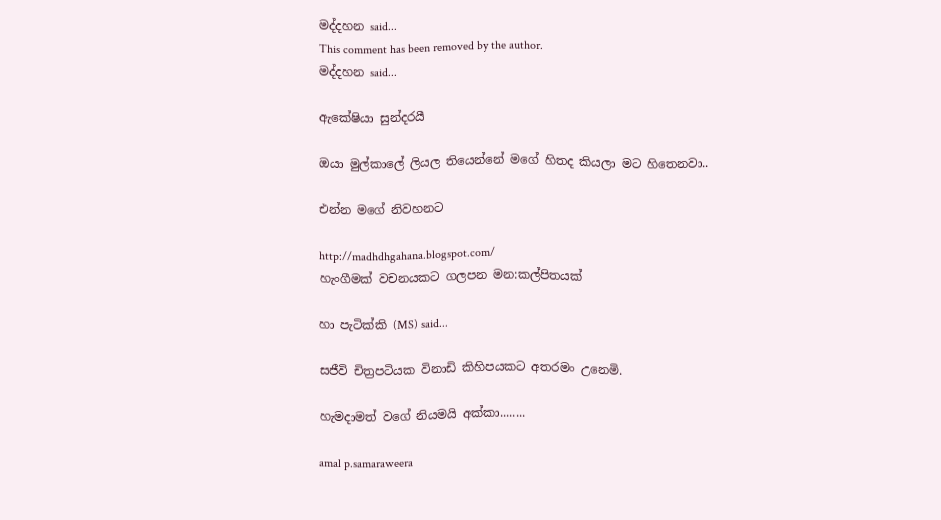මද්දහන said...
This comment has been removed by the author.
මද්දහන said...

ඇකේෂියා සුන්දරයී

ඔයා මුල්කාලේ ලියල තියෙන්නේ මගේ හිතද කියලා මට හිතෙනවා..

එන්න මගේ නිවහනට

http://madhdhgahana.blogspot.com/
හැංගීමක් වචනයකට ගලපන මන:කල්පිතයක්

හා පැටික්කි (MS) said...

සජීවි චිත්‍රපටියක විනාඩි කිහිපයකට අතරමං උ‍නෙමි.

හැමදාමත් ව‍ගේ නියමයි අක්කා........

amal p.samaraweera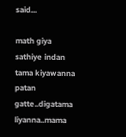said...

math giya sathiye indan tama kiyawanna patan gatte..digatama liyanna..mama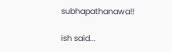subhapathanawa!!

ish said...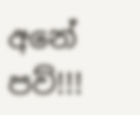අනේ පව්!!!